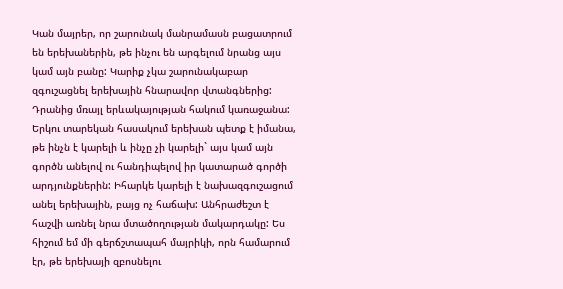Կան մայրեր, որ շարունակ մանրամասն բացատրում են երեխաներին, թե ինչու են արգելում նրանց այս կամ այն բանը: Կարիք չկա շարունակաբար զգուշացնել երեխային հնարավոր վտանգներից: Դրանից մռայլ երևակայության հակում կառաջանա: Երկու տարեկան հասակում երեխան պետք է իմանա, թե ինչն է կարելի և ինչը չի կարելի` այս կամ այն գործն անելով ու հանդիպելով իր կատարած գործի արդյունքներին: Իհարկե կարելի է նախազգուշացում անել երեխային, բայց ոչ հաճախ: Անհրաժեշտ է հաշվի առնել նրա մտածողության մակարդակը: Ես հիշում եմ մի գերճշտապահ մայրիկի, որն համարում էր, թե երեխայի զբոսնելու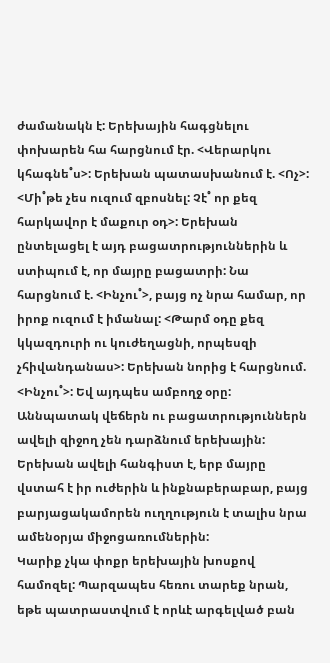ժամանակն է: Երեխային հագցնելու փոխարեն հա հարցնում էր. <Վերարկու կհագնե˚ս>: Երեխան պատասխանում է. <Ոչ>: <Մի˚թե չես ուզում զբոսնել: Չէ˚ որ քեզ հարկավոր է մաքուր օդ>: Երեխան ընտելացել է այդ բացատրություններին և ստիպում է, որ մայրը բացատրի: Նա հարցնում է. <Ինչու˚>, բայց ոչ նրա համար, որ իրոք ուզում է իմանալ: <Թարմ օդը քեզ կկազդուրի ու կուժեղացնի, որպեսզի չհիվանդանաս>: Երեխան նորից է հարցնում. <Ինչու˚>: Եվ այդպես ամբողջ օրը: Աննպատակ վեճերն ու բացատրություններն ավելի զիջող չեն դարձնում երեխային: Երեխան ավելի հանգիստ է, երբ մայրը վստահ է իր ուժերին և ինքնաբերաբար, բայց բարյացակամորեն ուղղություն է տալիս նրա ամենօրյա միջոցառումներին:
Կարիք չկա փոքր երեխային խոսքով համոզել: Պարզապես հեռու տարեք նրան, եթե պատրաստվում է որևէ արգելված բան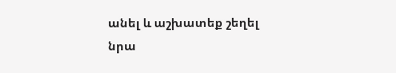անել և աշխատեք շեղել նրա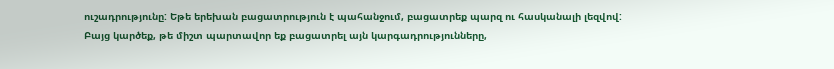ուշադրությունը: Եթե երեխան բացատրություն է պահանջում, բացատրեք պարզ ու հասկանալի լեզվով: Բայց կարծեք, թե միշտ պարտավոր եք բացատրել այն կարգադրությունները,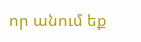որ անում եք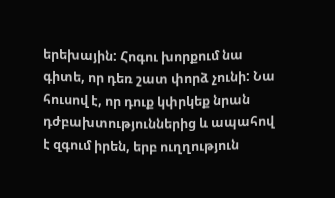երեխային: Հոգու խորքում նա գիտե, որ դեռ շատ փորձ չունի: Նա հուսով է, որ դուք կփրկեք նրան դժբախտություններից և ապահով է զգում իրեն, երբ ուղղություն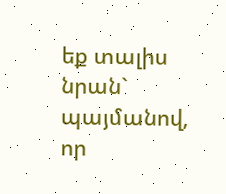եք տալիս նրան` պայմանով, որ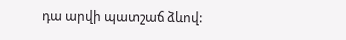դա արվի պատշաճ ձևով: